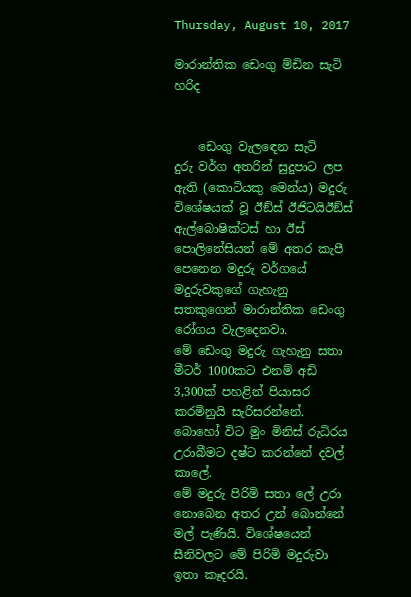Thursday, August 10, 2017

මාරාන්තික ඩෙංගු ම්‍ඩින සැටි හරිද


    ඩෙංගු වැලඳෙන සැටි
දුරු වර්ග අතරින් සුදුපාට ලප ඇති (කොටියකු මෙන්ය) මදුරු විශේෂයක් වූ ඊඞ්ස් ඊජිටයිඊඞ්ස් ඇල්බොෂික්ටස් හා ඊස් පොලිනේසියන් මේ අතර කැපී පෙනෙන මදුරු වර්ගයේ මදුරුවකුගේ ගැහැනු සතකුගෙන් මාරාන්තික ඩෙංගු රෝගය වැලදෙනවා.
මේ ඩෙංගු මදුරු ගැහැනු සතා මීටර් 1000කට එනම් අඩි 3,300ක් පහළින් පියාසර කරමිනුයි සැරිසරන්නේ.
බොහෝ විට මුං මිනිස් රුධිරය උරාබීමට දෂ්ට කරන්නේ දවල් කාලේ.
මේ මදුරු පිරිමි සතා ලේ උරා නොබෙන අතර උන් බොන්නේ මල් පැණියි. විශේෂයෙන් සීනිවලට මේ පිරිමි මදුරුවා ඉතා කෑදරයි.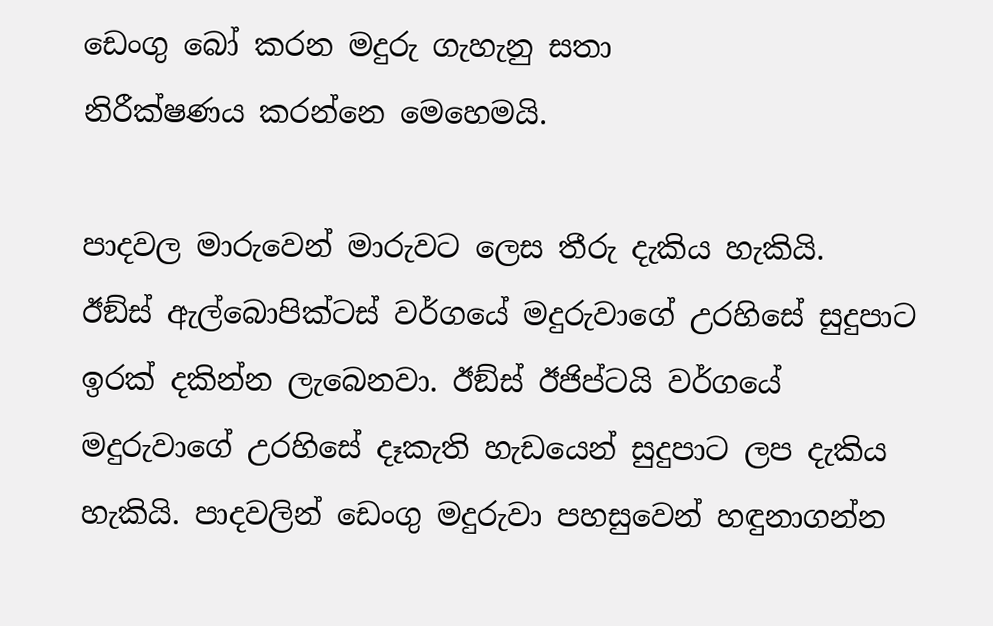ඩෙංගු බෝ කරන මදුරු ගැහැනු සතා
නිරීක්ෂණය කරන්නෙ මෙහෙමයි.

පාදවල මාරුවෙන් මාරුවට ලෙස තීරු දැකිය හැකියි.
ඊඞ්ස් ඇල්බොපික්ටස් වර්ගයේ මදුරුවාගේ උරහිසේ සුදුපාට ඉරක් දකින්න ලැබෙනවා. ඊඞ්ස් ඊජිප්ටයි වර්ගයේ මදුරුවාගේ උරහිසේ දෑකැති හැඩයෙන් සුදුපාට ලප දැකිය හැකියි. පාදවලින් ඩෙංගු මදුරුවා පහසුවෙන් හඳුනාගන්න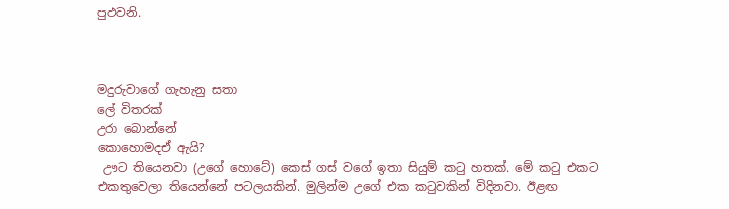පුඵවනි.



මදුරුවාගේ ගැහැනු සතා
ලේ විතරක්
උරා බොන්නේ
කොහොමදඒ ඇයි?
 ඌට තියෙනවා (උගේ හොටේ) කෙස් ගස් වගේ ඉතා සියුම් කටු හතක්. මේ කටු එකට එකතුවෙලා තියෙන්නේ පටලයකින්. මුලින්ම උගේ එක කටුවකින් විදිනවා. ඊළඟ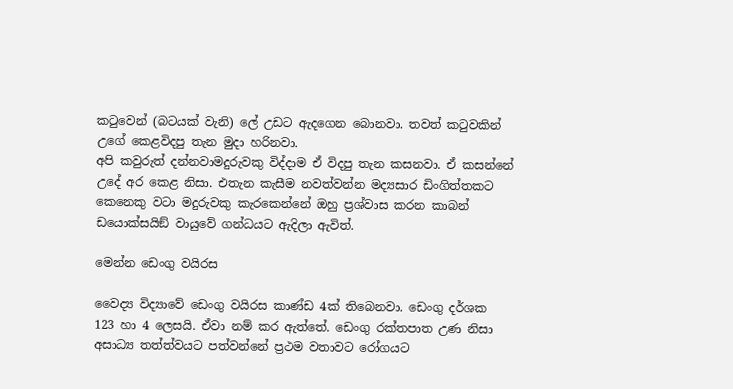කටුවෙන් (බටයක් වැනි) ලේ උඩට ඇදගෙන බොනවා. තවත් කටුවකින් උගේ කෙළවිදපු තැන මුදා හරිනවා.
අපි කවුරුත් දන්නවාමදුරුවකු විද්දාම ඒ විදපු තැන කසනවා. ඒ කසන්නේ උදේ අර කෙළ නිසා. එතැන කැසීම නවත්වන්න මද්‍යසාර ඩිංගිත්තකට
කෙනෙකු වටා මදුරුවකු කැරකෙන්නේ ඔහු ප්‍රශ්වාස කරන කාබන් ඩයොක්සයිඞ් වායුවේ ගන්ධයට ඇදිලා ඇවිත්.

මෙන්න ඩෙංගු වයිරස

වෛද්‍ය විද්‍යාවේ ඩෙංගු වයිරස කාණ්ඩ 4ක් තිබෙනවා. ඩෙංගු දර්ශක 123 හා 4 ලෙසයි. ඒවා නම් කර ඇත්තේ. ඩෙංගු රක්තපාත උණ නිසා අසාධ්‍ය තත්ත්වයට පත්වන්නේ ප්‍රථම වතාවට රෝගයට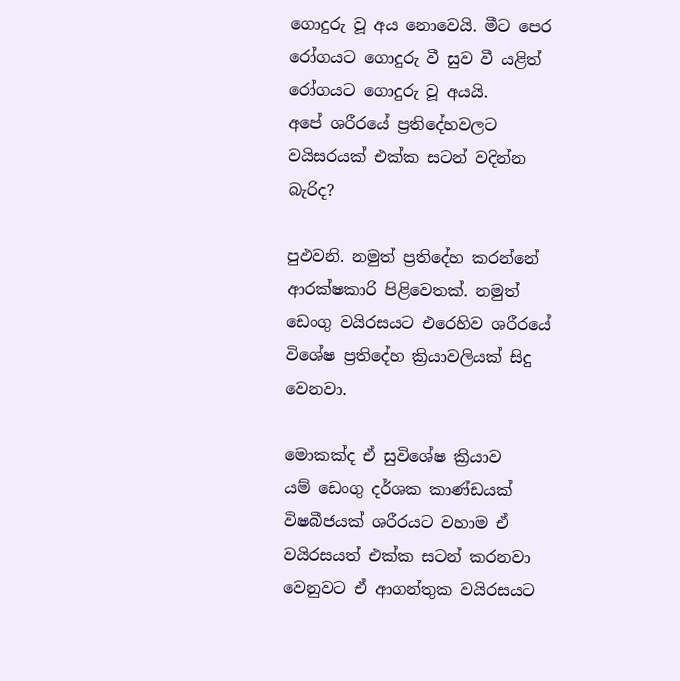ගොදුරු වූ අය නොවෙයි. මීට පෙර රෝගයට ගොදුරු වී සුව වී යළිත් රෝගයට ගොදුරු වූ අයයි.
අපේ ශරීරයේ ප්‍රතිදේහවලට වයිසරයක් එක්ක සටන් වදින්න බැරිද?

පුඵවනි. නමුත් ප්‍රතිදේහ කරන්නේ ආරක්ෂකාරි පිළිවෙතක්. නමුත් ඩෙංගු වයිරසයට එරෙහිව ශරීරයේ විශේෂ ප්‍රතිදේහ ක්‍රියාවලියක් සිදු වෙනවා.

මොකක්ද ඒ සුවිශේෂ ක්‍රියාව
යම් ඩෙංගු දර්ශක කාණ්ඩයක් විෂබීජයක් ශරීරයට වහාම ඒ වයිරසයත් එක්ක සටන් කරනවා වෙනුවට ඒ ආගන්තුක වයිරසයට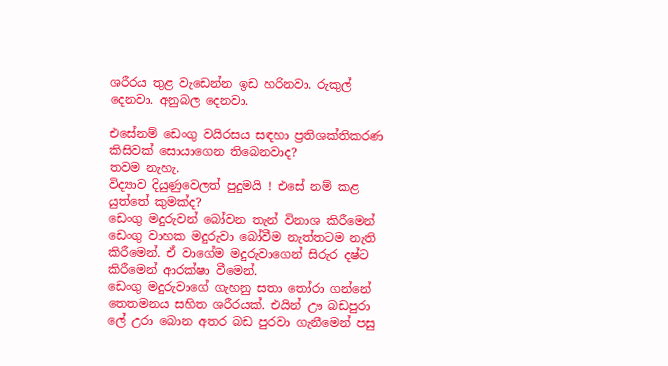ශරීරය තුළ වැඩෙන්න ඉඩ හරිනවා. රුකුල් දෙනවා. අනුබල දෙනවා.

එසේනම් ඩෙංගු වයිරසය සඳහා ප්‍රතිශක්තිකරණ කිසිවක් සොයාගෙන තිබෙනවාද?
තවම නැහැ.
විද්‍යාව දියුණුවෙලත් පුදුමයි ! එසේ නම් කළ යුත්තේ කුමක්ද?
ඩෙංගු මදුරුවන් බෝවන තැන් විනාශ කිරීමෙන් ඩෙංගු වාහක මදුරුවා බෝවීම නැත්තටම නැති කිරීමෙන්. ඒ වාගේම මදුරුවාගෙන් සිරුර දෂ්ට කිරීමෙන් ආරක්ෂා වීමෙන්.
ඩෙංගු මදුරුවාගේ ගැහනු සතා තෝරා ගන්නේ තෙතමනය සහිත ශරීරයක්. එයින් ඌ බඩපුරා ලේ උරා බොන අතර බඩ පුරවා ගැනීමෙන් පසු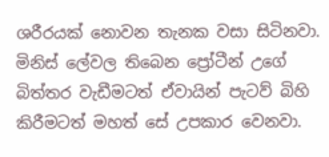ශරීරයක් නොවන තැනක වසා සිටිනවා. මිනිස් ලේවල තිබෙන ප්‍රෝටීන් උගේ බිත්තර වැඩීමටත් ඒවායින් පැටව් බිහි කිරීමටත් මහත් සේ උපකාර වෙනවා.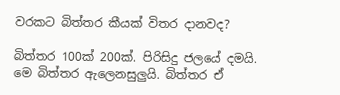වරකට බිත්තර කීයක් විතර දානවද?

බිත්තර 100ක් 200ක්. පිරිසිදු ජලයේ දමයි. මෙ බිත්තර ඇලෙනසුලුයි. බිත්තර ඒ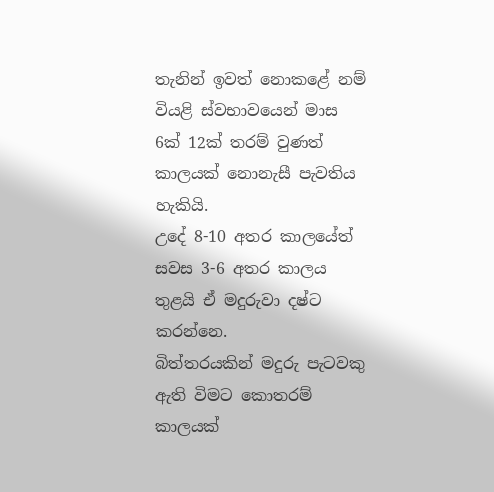තැනින් ඉවත් නොකළේ නම් වියළි ස්වභාවයෙන් මාස 6ක් 12ක් තරම් වුණත් කාලයක් නොනැසී පැවතිය හැකියි.
උදේ 8-10 අතර කාලයේත් සවස 3-6 අතර කාලය තුළයි ඒ මදුරුවා දෂ්ට කරන්නෙ.
බිත්තරයකින් මදුරු පැටවකු ඇති විමට කොතරම් කාලයක්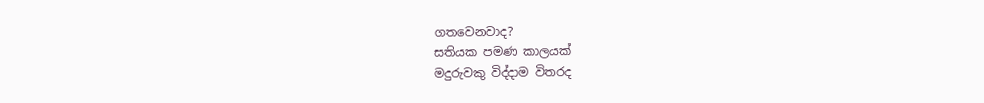ගතවෙනවාද?
සතියක පමණ කාලයක්
මදුරුවකු විද්දාම විතරද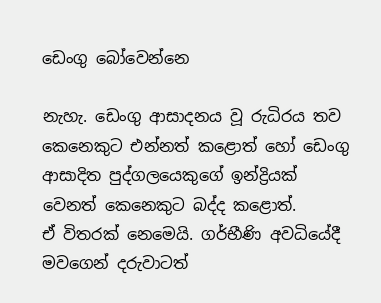ඩෙංගු බෝවෙන්නෙ

නැහැ. ඩෙංගු ආසාදනය වූ රුධිරය තව කෙනෙකුට එන්නත් කළොත් හෝ ඩෙංගු ආසාදිත පුද්ගලයෙකුගේ ඉන්ද්‍රියක් වෙනත් කෙනෙකුට බද්ද කළොත්.
ඒ විතරක් නෙමෙයි. ගර්භීණි අවධියේදී මවගෙන් දරුවාටත්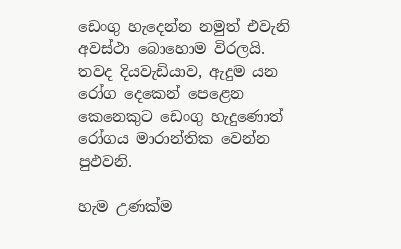ඩෙංගු හැදෙන්න නමුත් එවැනි අවස්ථා බොහොම විරලයි. තවද දියවැඩියාව, ඇදුම යන රෝග දෙකෙන් පෙළෙන කෙනෙකුට ඩෙංගු හැදුණොත් රෝගය මාරාන්තික වෙන්න පුඵවනි.

හැම උණක්ම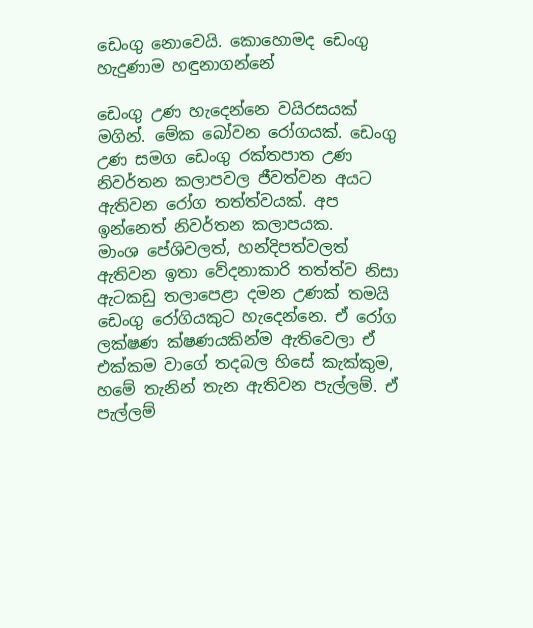ඩෙංගු නොවෙයි. කොහොමද ඩෙංගු හැදුණාම හඳුනාගන්නේ

ඩෙංගු උණ හැදෙන්නෙ වයිරසයක් මගින්. මේක බෝවන රෝගයක්. ඩෙංගු උණ සමග ඩෙංගු රක්තපාත උණ නිවර්තන කලාපවල ජීවත්වන අයට ඇතිවන රෝග තත්ත්වයක්. අප ඉන්නෙත් නිවර්තන කලාපයක.
මාංශ පේශිවලත්, හන්දිපත්වලත් ඇතිවන ඉතා වේදනාකාරි තත්ත්ව නිසා ඇටකඩු තලාපෙළා දමන උණක් තමයි ඩෙංගු රෝගියකුට හැදෙන්නෙ. ඒ රෝග ලක්ෂණ ක්ෂණයකින්ම ඇතිවෙලා ඒ එක්කම වාගේ තදබල හිසේ කැක්කුම, හමේ තැනින් තැන ඇතිවන පැල්ලම්. ඒ පැල්ලම්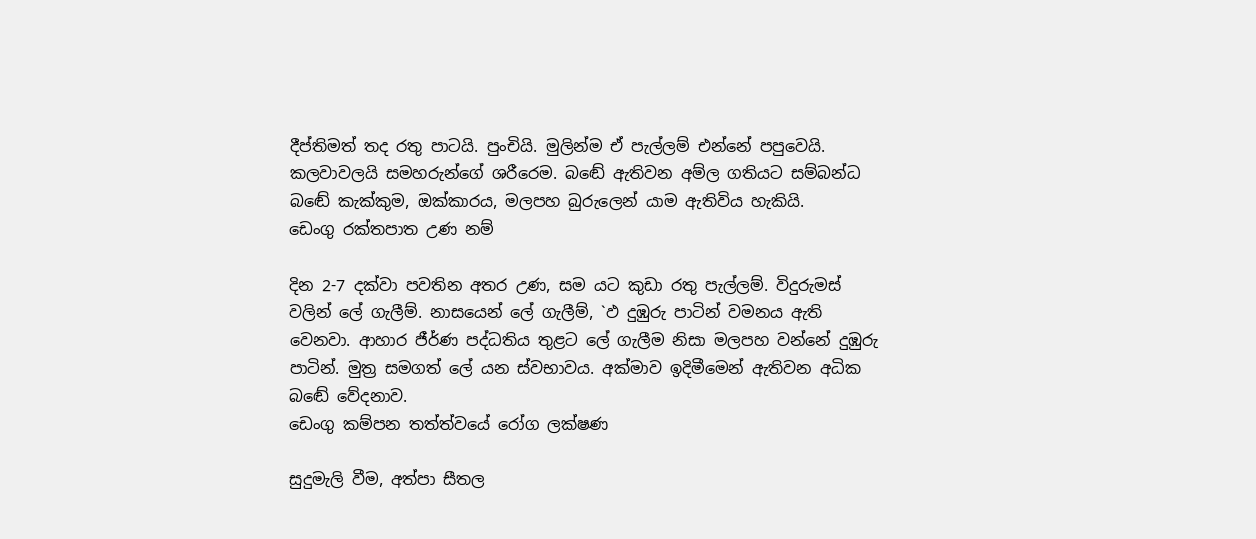දීප්තිමත් තද රතු පාටයි. පුංචියි. මුලින්ම ඒ පැල්ලම් එන්නේ පපුවෙයි. කලවාවලයි සමහරුන්ගේ ශරීරෙම. බඬේ ඇතිවන අම්ල ගතියට සම්බන්ධ බඬේ කැක්කුම, ඔක්කාරය, මලපහ බුරුලෙන් යාම ඇතිවිය හැකියි.
ඩෙංගු රක්තපාත උණ නම්

දින 2-7 දක්වා පවතින අතර උණ, සම යට කුඩා රතු පැල්ලම්. විදුරුමස් වලින් ලේ ගැලීම්. නාසයෙන් ලේ ගැලීම්, `ඵ දුඹුරු පාටින් වමනය ඇති වෙනවා. ආහාර ජීර්ණ පද්ධතිය තුළට ලේ ගැලීම නිසා මලපහ වන්නේ දුඹුරු පාටින්. මුත්‍ර සමගත් ලේ යන ස්වභාවය. අක්මාව ඉදිමීමෙන් ඇතිවන අධික බඬේ වේදනාව.
ඩෙංගු කම්පන තත්ත්වයේ රෝග ලක්ෂණ

සුදුමැලි වීම, අත්පා සීතල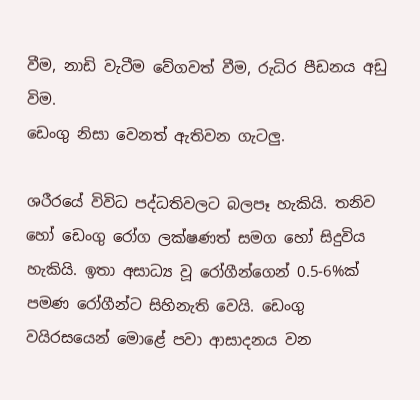වීම, නාඩි වැටීම වේගවත් වීම, රුධිර පීඩනය අඩු විම.
ඩෙංගු නිසා වෙනත් ඇතිවන ගැටලු.

ශරීරයේ විවිධ පද්ධතිවලට බලපෑ හැකියි. තනිව හෝ ඩෙංගු රෝග ලක්ෂණත් සමග හෝ සිදුවිය හැකියි. ඉතා අසාධ්‍ය වූ රෝගීන්ගෙන් 0.5-6%ක් පමණ රෝගීන්ට සිහිනැති වෙයි. ඩෙංගු වයිරසයෙන් මොළේ පවා ආසාදනය වන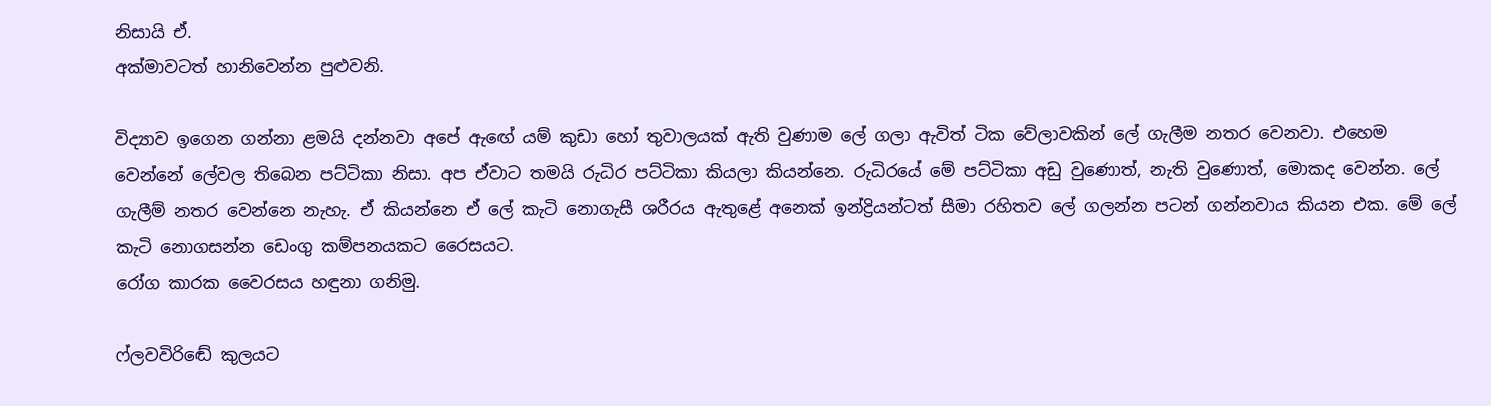නිසායි ඒ.
අක්මාවටත් හානිවෙන්න පුළුවනි.

විද්‍යාව ඉගෙන ගන්නා ළමයි දන්නවා අපේ ඇඟේ යම් කුඩා හෝ තුවාලයක් ඇති වුණාම ලේ ගලා ඇවිත් ටික වේලාවකින් ලේ ගැලීම නතර වෙනවා. එහෙම වෙන්නේ ලේවල තිබෙන පට්ටිකා නිසා. අප ඒවාට තමයි රුධිර පට්ටිකා කියලා කියන්නෙ. රුධිරයේ මේ පට්ටිකා අඩු වුණොත්, නැති වුණොත්, මොකද වෙන්න. ලේ ගැලීම් නතර වෙන්නෙ නැහැ. ඒ කියන්නෙ ඒ ලේ කැටි නොගැසී ශරීරය ඇතුළේ අනෙක් ඉන්ද්‍රියන්ටත් සීමා රහිතව ලේ ගලන්න පටන් ගන්නවාය කියන එක. මේ ලේ කැටි නොගසන්න ඩෙංගු කම්පනයකට රෛසයට.
රෝග කාරක වෛරසය හඳුනා ගනිමු.

ෆ්ලවවිරිඬේ කුලයට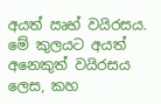අයත් ඍභ් වයිරසය. මේ කුලයට අයත් අනෙකුත් වයිරසය ලෙස, කහ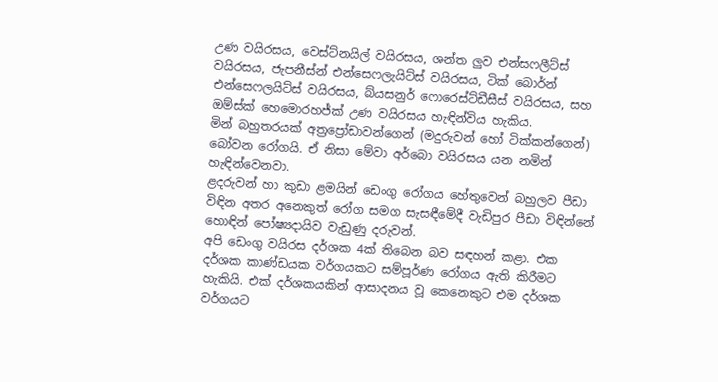උණ වයිරසය, වෙස්ට්නයිල් වයිරසය, ශන්ත ලුව එන්සෆලීට්ස් වයිරසය, ජැපනීස්න් එන්සෙෆලැයිට්ස් වයිරසය, ටික් බොර්න් එන්සෙෆලයිට්ස් වයිරසය, බ්යසනුර් ෆොරෙස්ට්ඩීසීස් වයිරසය, සහ ඔම්ස්ක් හෙමොරහජ්ක් උණ වයිරසය හැඳින්විය හැකිය.
මින් බහුතරයක් අත්‍රප්‍රෝඩාවන්ගෙන් (මදුරුවන් හෝ ටික්කන්ගෙන්) බෝවන රෝගයි. ඒ නිසා මේවා අර්බො වයිරසය යන නමින් හැඳින්වෙනවා.
ළදරුවන් හා කුඩා ළමයින් ඩෙංගු රෝගය හේතුවෙන් බහුලව පීඩා විඳින අතර අනෙකුත් රෝග සමග සැසඳීමේදී වැඩිපුර පීඩා විඳින්නේ හොඳින් පෝෂ්‍යදායිව වැඩුණු දරුවන්.
අපි ඩෙංගු වයිරස දර්ශක 4ක් තිබෙන බව සඳහන් කළා. එක දර්ශක කාණ්ඩයක වර්ගයකට සම්පූර්ණ රෝගය ඇති කිරීමට හැකියි. එක් දර්ශකයකින් ආසාදනය වූ කෙනෙකුට එම දර්ශක වර්ගයට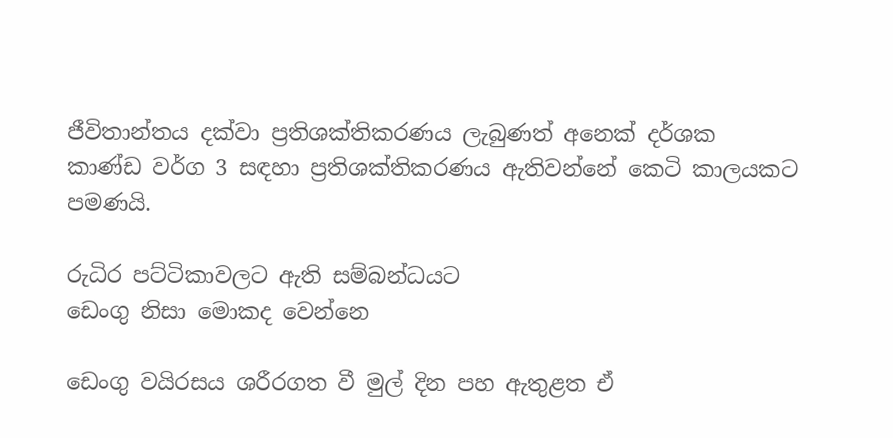ජීවිතාන්තය දක්වා ප්‍රතිශක්තිකරණය ලැබුණත් අනෙක් දර්ශක කාණ්ඩ වර්ග 3 සඳහා ප්‍රතිශක්තිකරණය ඇතිවන්නේ කෙටි කාලයකට පමණයි.

රුධිර පට්ටිකාවලට ඇති සම්බන්ධයට
ඩෙංගු නිසා මොකද වෙන්නෙ

ඩෙංගු වයිරසය ශරීරගත වී මුල් දින පහ ඇතුළත ඒ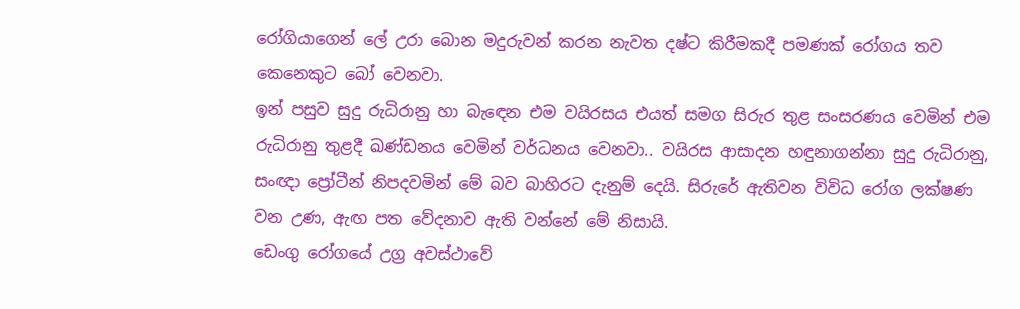රෝගියාගෙන් ලේ උරා බොන මදුරුවන් කරන නැවත දෂ්ට කිරීමකදී පමණක් රෝගය තව කෙනෙකුට බෝ වෙනවා.
ඉන් පසුව සුදු රුධිරානු හා බැඳෙන එම වයිරසය එයත් සමග සිරුර තුළ සංසරණය වෙමින් එම රුධිරානු තුළදී ඛණ්ඩනය වෙමින් වර්ධනය වෙනවා.. වයිරස ආසාදන හඳුනාගන්නා සුදු රුධිරානු, සංඥා ප්‍රෝටීන් නිපදවමින් මේ බව බාහිරට දැනුම් දෙයි. සිරුරේ ඇතිවන විවිධ රෝග ලක්ෂණ වන උණ, ඇඟ පත වේදනාව ඇති වන්නේ මේ නිසායි.
ඩෙංගු රෝගයේ උග්‍ර අවස්ථාවේ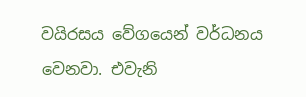වයිරසය වේගයෙන් වර්ධනය වෙනවා. එවැනි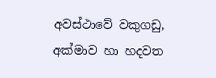අවස්ථාවේ වකුගඩු, අක්මාව හා හදවත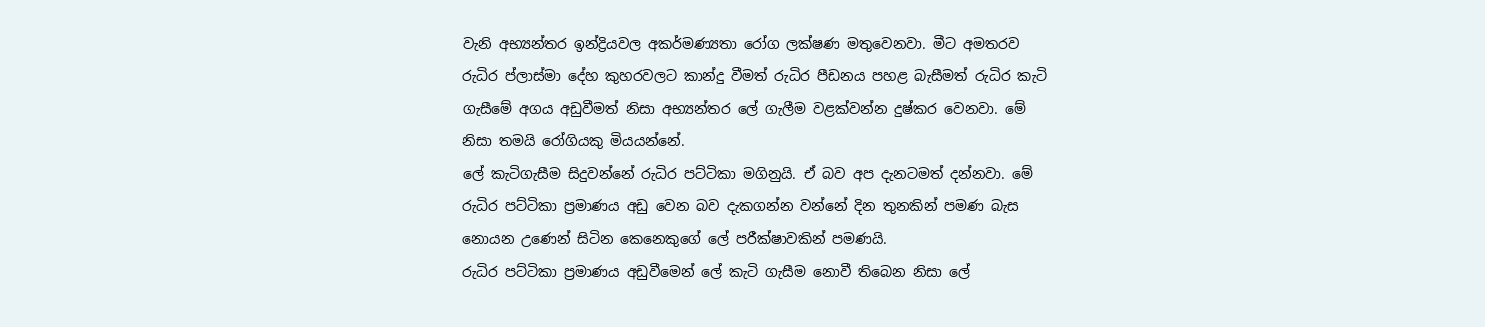වැනි අභ්‍යන්තර ඉන්ද්‍රියවල අකර්මණ්‍යතා රෝග ලක්ෂණ මතුවෙනවා. මීට අමතරව රුධිර ප්ලාස්මා දේහ කුහරවලට කාන්දු වීමත් රුධිර පීඩනය පහළ බැසීමත් රුධිර කැටි ගැසීමේ අගය අඩුවීමත් නිසා අභ්‍යන්තර ලේ ගැලීම වළක්වන්න දුෂ්කර වෙනවා. මේ නිසා තමයි රෝගියකු මියයන්නේ.
ලේ කැටිගැසීම සිදුවන්නේ රුධිර පට්ටිකා මගිනුයි. ඒ බව අප දැනටමත් දන්නවා. මේ රුධිර පට්ටිකා ප්‍රමාණය අඩු වෙන බව දැකගන්න වන්නේ දින තුනකින් පමණ බැස නොයන උණෙන් සිටින කෙනෙකුගේ ලේ පරීක්ෂාවකින් පමණයි.
රුධිර පට්ටිකා ප්‍රමාණය අඩුවීමෙන් ලේ කැටි ගැසීම නොවී තිබෙන නිසා ලේ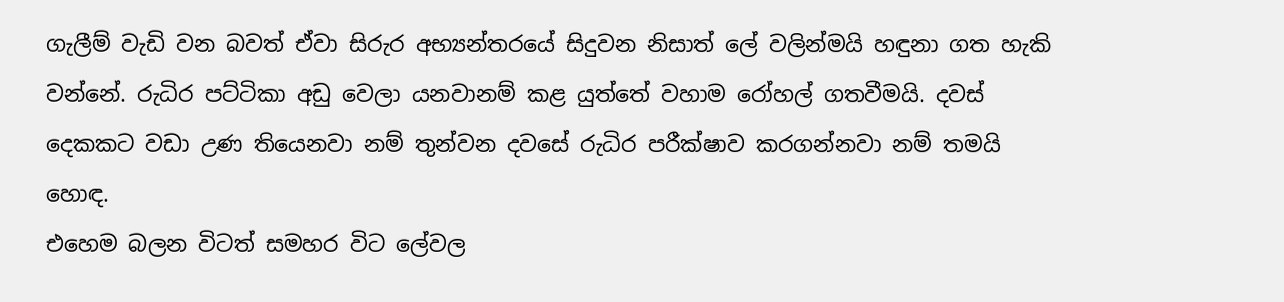ගැලීම් වැඩි වන බවත් ඒවා සිරුර අභ්‍යන්තරයේ සිදුවන නිසාත් ලේ වලින්මයි හඳුනා ගත හැකි වන්නේ. රුධිර පට්ටිකා අඩු වෙලා යනවානම් කළ යුත්තේ වහාම රෝහල් ගතවීමයි. දවස් දෙකකට වඩා උණ තියෙනවා නම් තුන්වන දවසේ රුධිර පරීක්ෂාව කරගන්නවා නම් තමයි හොඳ.
එහෙම බලන විටත් සමහර විට ලේවල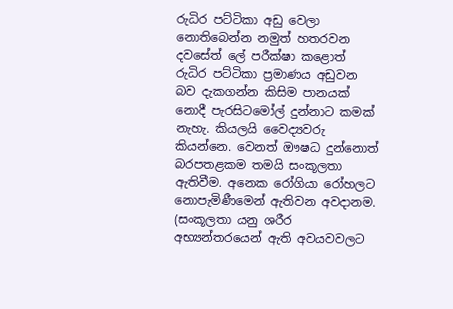රුධිර පට්ටිකා අඩු වෙලා නොතිබෙන්න නමුත් හතරවන දවසේත් ලේ පරීක්ෂා කළොත් රුධිර පට්ටිකා ප්‍රමාණය අඩුවන බව දැකගන්න කිසිම පානයක් නොදී පැරසිටමෝල් දුන්නාට කමක් නැහැ. කියලයි වෛද්‍යවරු කියන්නෙ. වෙනත් ඖෂධ දුන්නොත් බරපතළකම තමයි සංකූලතා ඇතිවීම. අනෙක රෝගියා රෝහලට නොපැමිණීමෙන් ඇතිවන අවදානම. (සංකූලතා යනු ශරීර අභ්‍යන්තරයෙන් ඇති අවයවවලට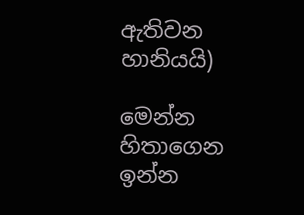ඇතිවන හානියයි)

මෙන්න හිතාගෙන ඉන්න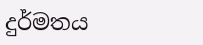දුර්මතය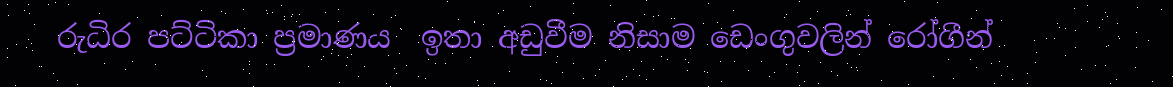රුධිර පට්ටිකා ප්‍රමාණය  ඉතා අඩුවීම නිසාම ඩෙංගුවලින් රෝගීන්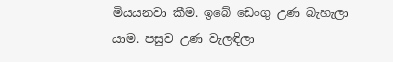මියයනවා කීම. ඉබේ ඩෙංගු උණ බැහැලා යාම. පසුව උණ වැලඳිලා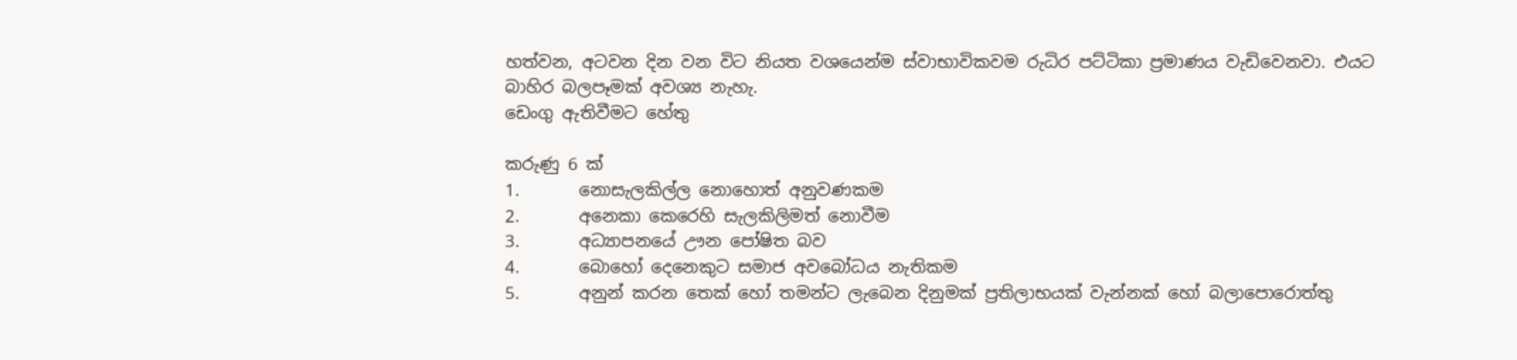හත්වන, අටවන දින වන විට නියත වශයෙන්ම ස්වාභාවිකවම රුධිර පට්ටිකා ප්‍රමාණය වැඩිවෙනවා. එයට බාහිර බලපෑමක් අවශ්‍ය නැහැ.
ඩෙංගු ඇතිවීමට හේතු

කරුණු 6 ක්
1.       නොසැලකිල්ල නොහොත් අනුවණකම
2.       අනෙකා කෙරෙහි සැලකිලිමත් නොවීම
3.       අධ්‍යාපනයේ ඌන පෝෂිත බව
4.       බොහෝ දෙනෙකුට සමාජ අවබෝධය නැතිකම
5.       අනුන් කරන තෙක් හෝ තමන්ට ලැබෙන දිනුමක් ප්‍රතිලාභයක් වැන්නක් හෝ බලාපොරොත්තු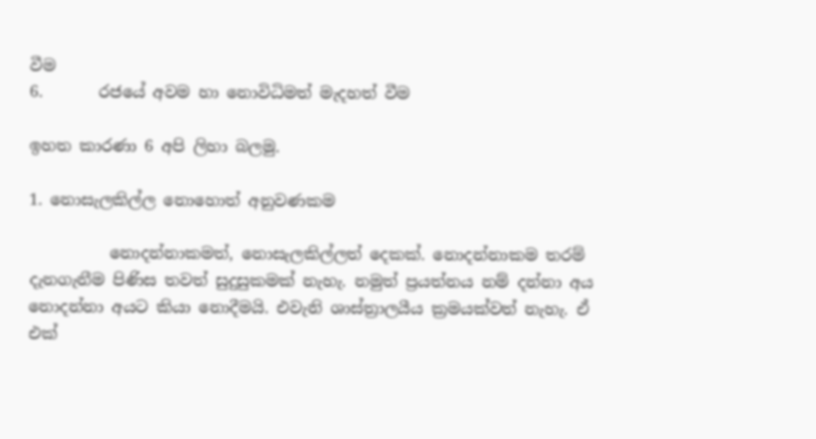වීම
6.       රජයේ අවම හා නොවිධිමත් මැදහත් වීම

ඉහත කාරණා 6 අපි ලිහා බලමු.

1. නොසැලකිල්ල නොහොත් අනුවණකම

          නොදන්නාකමත්, නොසැලකිල්ලත් දෙකක්. නොදන්නාකම තරම් දැනගැනීම පිණිස තවත් සුදුසුකමක් නැහැ. නමුත් ප්‍රයත්නය නම් දන්නා අය නොදන්නා අයට කියා නොදීමයි. එවැනි ශාස්ත්‍රාලයීය ක්‍රමයක්වත් නැහැ. ඒ එක්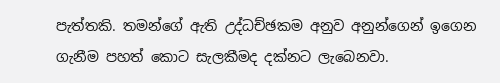පැත්තකි. තමන්ගේ ඇති උද්ධච්ඡකම අනුව අනුන්ගෙන් ඉගෙන ගැනීම පහත් කොට සැලකීමද දක්නට ලැබෙනවා.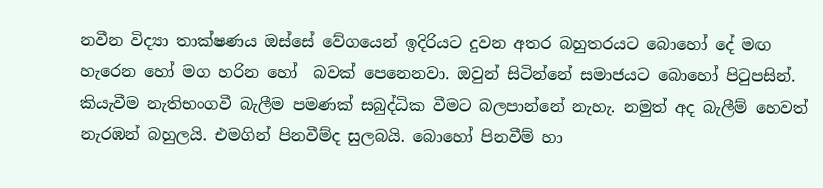නවීන විද්‍යා තාක්ෂණය ඔස්සේ වේගයෙන් ඉදිරියට දුවන අතර බහුතරයට බොහෝ දේ මඟ හැරෙන හෝ මග හරින හෝ  බවක් පෙනෙනවා. ඔවුන් සිටින්නේ සමාජයට බොහෝ පිටුපසින්. කියැවීම නැතිභංගවී බැලීම පමණක් සබුද්ධික වීමට බලපාන්නේ නැහැ. නමුත් අද බැලීම් හෙවත් නැරඹන් බහුලයි. එමගින් පිනවීම්ද සුලබයි. බොහෝ පිනවීම් හා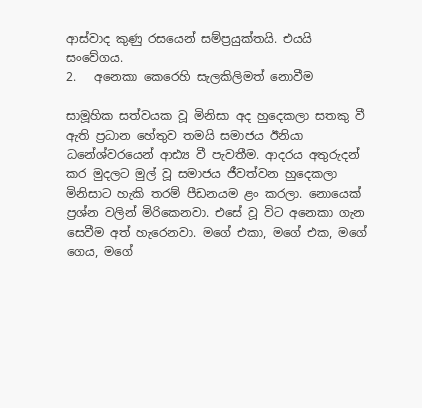ආස්වාද කුණු රසයෙන් සම්ප්‍රයුක්තයි. එයයි සංවේගය.
2.   අනෙකා කෙරෙහි සැලකිලිමත් නොවීම

සාමූහික සත්වයක වූ මිනිසා අද හුදෙකලා සතකු වී ඇති ප්‍රධාන හේතුව තමයි සමාජය ඊනියා ධනේශ්වරයෙන් ආඪ්‍ය වී පැවතීම. ආදරය අතුරුදන් කර මුදලට මුල් වූ සමාජය ජීවත්වන හුදෙකලා මිනිසාට හැකි තරම් පීඩනයම ළං කරලා. නොයෙක් ප්‍රශ්න වලින් මිරිකෙනවා. එසේ වූ විට අනෙකා ගැන සෙවීම අත් හැරෙනවා. මගේ එකා, මගේ එක, මගේ ගෙය, මගේ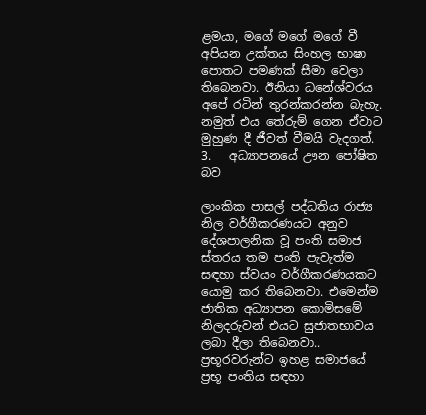ළමයා, මගේ මගේ මගේ වී අපියන උක්තය සිංහල භාෂා පොතට පමණක් සීමා වෙලා තිබෙනවා. ඊනියා ධනේශ්වරය අපේ රටින් තුරන්කරන්න බැහැ. නමුත් එය තේරුම් ගෙන ඒවාට මුහුණ දී ජීවත් වීමයි වැදගත්.
3.   අධ්‍යාපනයේ ඌන පෝෂිත බව

ලාංකික පාසල් පද්ධතිය රාජ්‍ය නිල වර්ගීකරණයට අනුව දේශපාලනික වූ පංති සමාජ ස්තරය තම පංති පැවැත්ම සඳහා ස්වයං වර්ගීකරණයකට යොමු කර තිබෙනවා. එමෙන්ම ජාතික අධ්‍යාපන කොමිසමේ නිලදරුවන් එයට සුජාතභාවය ලබා දීලා තිබෙනවා.. ප්‍රභූරවරුන්ට ඉහළ සමාජයේ ප්‍රභූ පංතිය සඳහා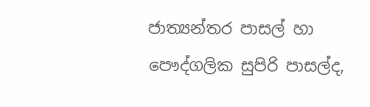ජාත්‍යන්තර පාසල් හා පෞද්ගලික සුපිරි පාසල්ද,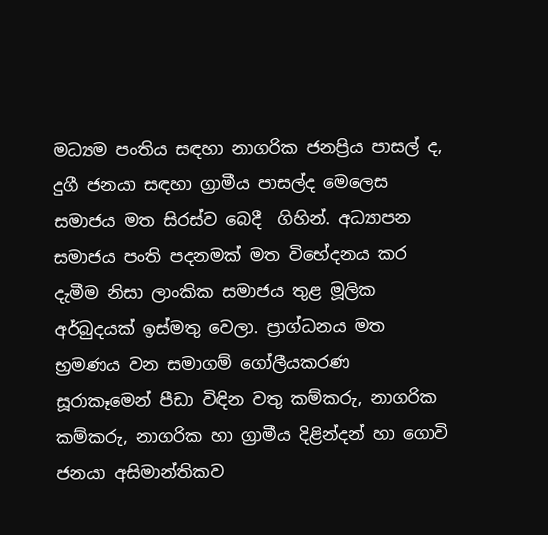මධ්‍යම පංතිය සඳහා නාගරික ජනප්‍රිය පාසල් ද, දුගී ජනයා සඳහා ග්‍රාමීය පාසල්ද මෙලෙස සමාජය මත සිරස්ව බෙදී  ගිහින්. අධ්‍යාපන සමාජය පංති පදනමක් මත විභේදනය කර දැමීම නිසා ලාංකික සමාජය තුළ මූලික අර්බුදයක් ඉස්මතු වෙලා. ප්‍රාග්ධනය මත භ්‍රමණය වන සමාගම් ගෝලීයකරණ සූරාකෑමෙන් පීඩා විඳින වතු කම්කරු, නාගරික කම්කරු, නාගරික හා ග්‍රාමීය දිළින්දන් හා ගොවි ජනයා අසිමාන්තිකව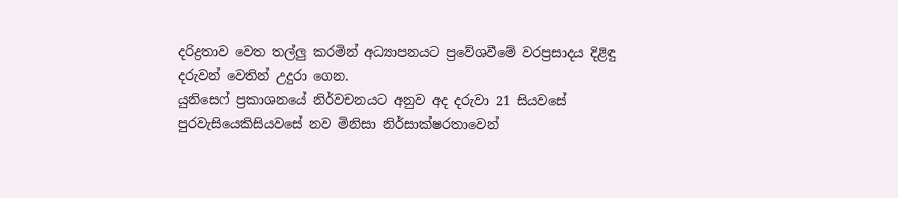දරිද්‍රතාව වෙත තල්ලු කරමින් අධ්‍යාපනයට ප්‍රවේශවීමේ වරප්‍රසාදය දිළිඳු දරුවන් වෙතින් උදුරා ගෙන.
යුනිසෙෆ් ප්‍රකාශනයේ නිර්වචනයට අනුව අද දරුවා 21 සියවසේ පුරවැසියෙකිසියවසේ නව මිනිසා නිර්සාක්ෂරතාවෙන්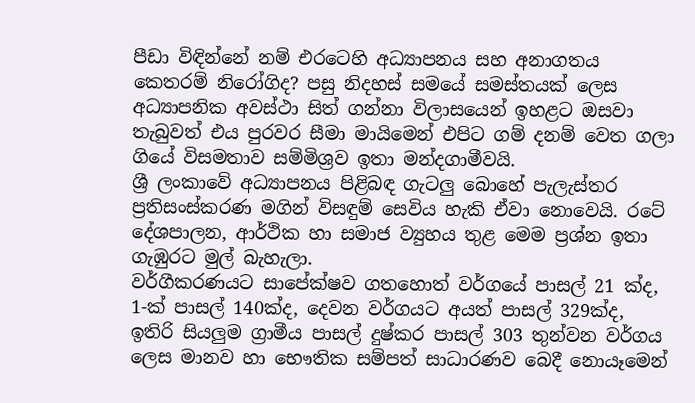පීඩා විඳින්නේ නම් එරටෙහි අධ්‍යාපනය සහ අනාගතය කෙතරම් නිරෝගිද? පසු නිදහස් සමයේ සමස්තයක් ලෙස අධ්‍යාපනික අවස්ථා සිත් ගන්නා විලාසයෙන් ඉහළට ඔසවා තැබුවත් එය පුරවර සීමා මායිමෙන් එපිට ගම් දනම් වෙත ගලා ගියේ විසමතාව සම්මිශ්‍රව ඉතා මන්දගාමීවයි.
ශ්‍රී ලංකාවේ අධ්‍යාපනය පිළිබඳ ගැටලු බොහේ පැලැස්තර ප්‍රතිසංස්කරණ මගින් විසඳුම් සෙවිය හැකි ඒවා නොවෙයි. රටේ දේශපාලන, ආර්ථික හා සමාජ ව්‍යුහය තුළ මෙම ප්‍රශ්න ඉතා ගැඹුරට මුල් බැහැලා.
වර්ගීකරණයට සාපේක්ෂව ගතහොත් වර්ගයේ පාසල් 21 ක්ද, 1-ක්‍ පාසල් 140ක්ද, දෙවන වර්ගයට අයත් පාසල් 329ක්ද, ඉතිරි සියලුම ග්‍රාමීය පාසල් දුෂ්කර පාසල් 303 තුන්වන වර්ගය ලෙස මානව හා භෞතික සම්පත් සාධාරණව බෙදී නොයෑමෙන්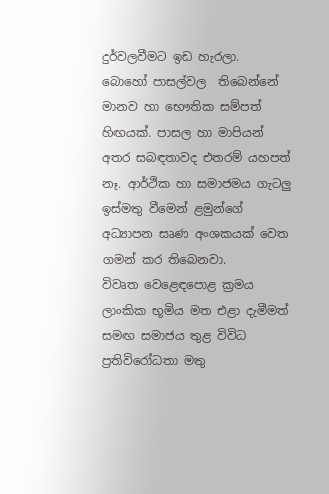දුර්වලවීමට ඉඩ හැරලා.
බොහෝ පාසල්වල  තිබෙන්නේ මානව හා භෞතික සම්පත් හිඟයක්. පාසල හා මාපියන් අතර සබඳතාවද එතරම් යහපත් නෑ. ආර්ථික හා සමාජමය ගැටලු ඉස්මතු වීමෙන් ළමුන්ගේ අධ්‍යාපන සෘණ අංශකයක් වෙත ගමන් කර තිබෙනවා.
විවෘත වෙළෙඳපොළ ක්‍රමය ලාංකික භූමිය මත එළා දැමීමත් සමඟ සමාජය තුළ විවිධ ප්‍රතිවිරෝධතා මතු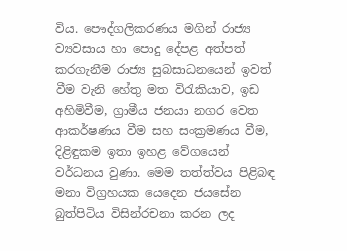විය. පෞද්ගලිකරණය මගින් රාජ්‍ය ව්‍යවසාය හා පොදු දේපළ අත්පත් කරගැනීම රාජ්‍ය සුබසාධනයෙන් ඉවත් වීම වැනි හේතු මත විරැකියාව, ඉඩ අහිමිවීම, ග්‍රාමීය ජනයා නගර වෙත ආකර්ෂණය වීම සහ සංක්‍රමණය වීම, දිළිඳුකම ඉතා ඉහළ වේගයෙන් වර්ධනය වුණා. මෙම තත්ත්වය පිළිබඳ මනා විග්‍රහයක යෙදෙන ජයසේන බුත්පිටිය විසින්රචනා කරන ලද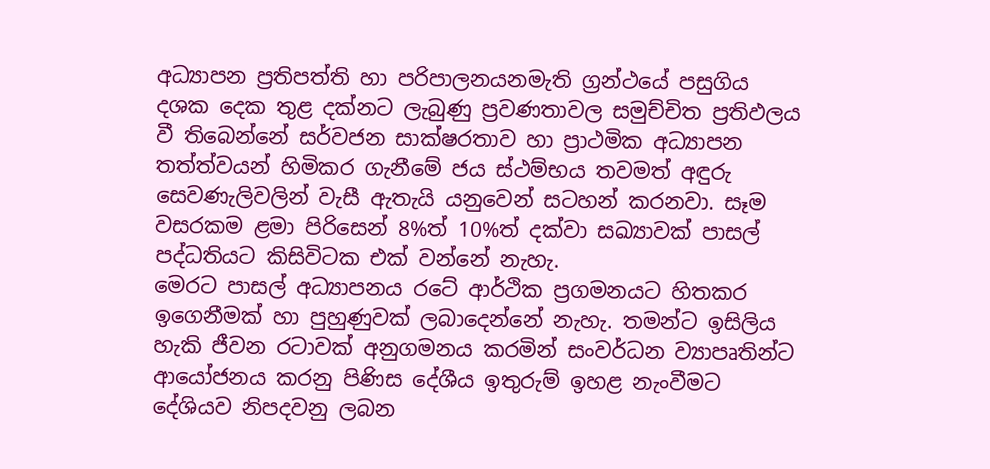අධ්‍යාපන ප්‍රතිපත්ති හා පරිපාලනයනමැති ග්‍රන්ථයේ පසුගිය දශක දෙක තුළ දක්නට ලැබුණු ප්‍රවණතාවල සමුච්චිත ප්‍රතිඵලය වී තිබෙන්නේ සර්වජන සාක්ෂරතාව හා ප්‍රාථමික අධ්‍යාපන තත්ත්වයන් හිමිකර ගැනීමේ ජය ස්ථම්භය තවමත් අඳුරු සෙවණැලිවලින් වැසී ඇතැයි යනුවෙන් සටහන් කරනවා. සෑම වසරකම ළමා පිරිසෙන් 8%ත් 10%ත් දක්වා සඛ්‍යාවක් පාසල් පද්ධතියට කිසිවිටක එක් වන්නේ නැහැ.
මෙරට පාසල් අධ්‍යාපනය රටේ ආර්ථික ප්‍රගමනයට හිතකර ඉගෙනීමක් හා පුහුණුවක් ලබාදෙන්නේ නැහැ. තමන්ට ඉසිලිය හැකි ජීවන රටාවක් අනුගමනය කරමින් සංවර්ධන ව්‍යාපෘතින්ට ආයෝජනය කරනු පිණිස දේශීය ඉතුරුම් ඉහළ නැංවීමට දේශියව නිපදවනු ලබන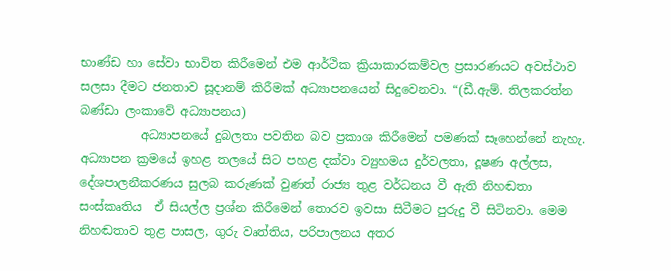භාණ්ඩ හා සේවා භාවිත කිරීමෙන් එම ආර්ථික ක්‍රියාකාරකම්වල ප්‍රසාරණයට අවස්ථාව සලසා දීමට ජනතාව සූදානම් කිරීමක් අධ්‍යාපනයෙන් සිදුවෙනවා. “(ඩී.ඇම්. තිලකරත්න බණ්ඩා ලංකාවේ අධ්‍යාපනය)
          අධ්‍යාපනයේ දුබලතා පවතින බව ප්‍රකාශ කිරීමෙන් පමණක් සෑහෙන්නේ නැහැ. අධ්‍යාපන ක්‍රමයේ ඉහළ තලයේ සිට පහළ දක්වා ව්‍යුහමය දුර්වලතා, දූෂණ අල්ලස, දේශපාලනීකරණය සුලබ කරුණක් වුණත් රාජ්‍ය තුළ වර්ධනය වී ඇති නිහඬතා සංස්කෘතිය  ඒ සියල්ල ප්‍රශ්න කිරීමෙන් තොරව ඉවසා සිටීමට පුරුදු වී සිටිනවා. මෙම නිහඬතාව තුළ පාසල, ගුරු වෘත්තිය, පරිපාලනය අතර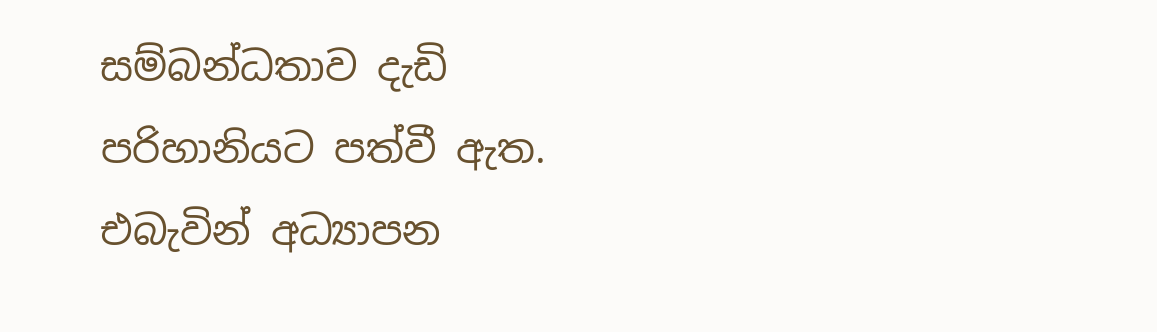සම්බන්ධතාව දැඩි පරිහානියට පත්වී ඇත. එබැවින් අධ්‍යාපන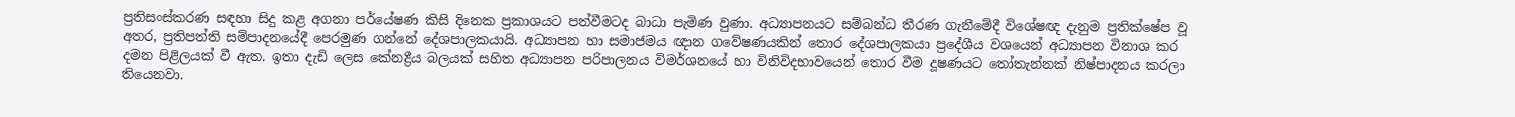ප්‍රතිසංස්කරණ සඳහා සිදු කළ අගනා පර්යේෂණ කිසි දිනෙක ප්‍රකාශයට පත්වීමටද බාධා පැමිණ වුණා. අධ්‍යාපනයට සම්බන්ධ තීරණ ගැනීමේදී විශේෂඥ දැනුම ප්‍රතික්ෂේප වූ අතර, ප්‍රතිපත්ති සම්පාදනයේදී පෙරමුණ ගන්නේ දේශපාලකයායි. අධ්‍යාපන හා සමාජමය ඥාන ගවේෂණයකින් තොර දේශපාලකයා ප්‍රදේශීය වශයෙන් අධ්‍යාපන විනාශ කර දමන පිළිලයක් වී ඇත. ඉතා දැඩි ලෙස කේනද්‍රීය බලයක් සහිත අධ්‍යාපන පරිපාලනය විමර්ශනයේ හා විනිවිදභාවයෙන් තොර වීම දූෂණයට තෝතැන්නක් නිෂ්පාදනය කරලා තියෙනවා.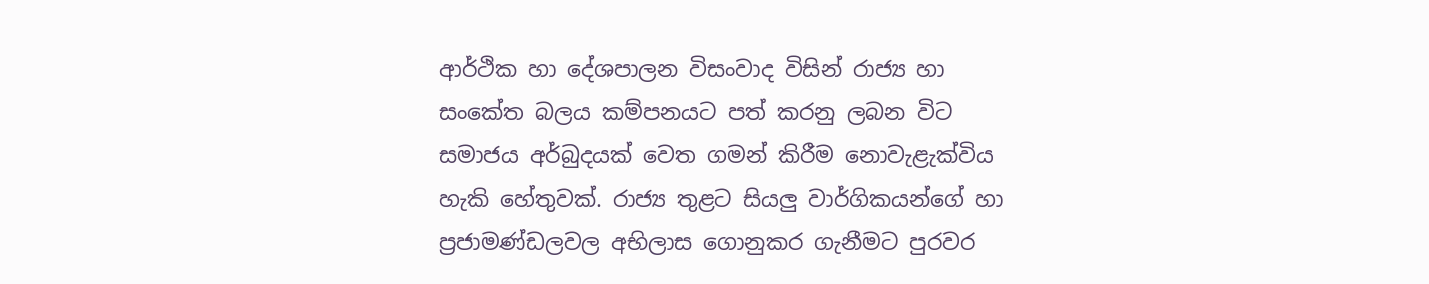ආර්ථික හා දේශපාලන විසංවාද විසින් රාජ්‍ය හා සංකේත බලය කම්පනයට පත් කරනු ලබන විට සමාජය අර්බුදයක් වෙත ගමන් කිරීම නොවැළැක්විය හැකි හේතුවක්. රාජ්‍ය තුළට සියලු වාර්ගිකයන්ගේ හා ප්‍රජාමණ්ඩලවල අභිලාස ගොනුකර ගැනීමට පුරවර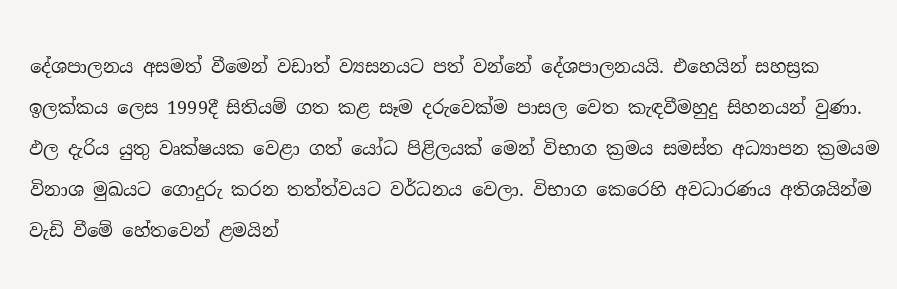දේශපාලනය අසමත් වීමෙන් වඩාත් ව්‍යසනයට පත් වන්නේ දේශපාලනයයි. එහෙයින් සහස්‍රක ඉලක්කය ලෙස 1999දී සිතියම් ගත කළ සෑම දරුවෙක්ම පාසල වෙත කැඳවීමහුදු සිහනයන් වුණා. ඵල දැරිය යුතු වෘක්ෂයක වෙළා ගත් යෝධ පිළිලයක් මෙන් විභාග ක්‍රමය සමස්ත අධ්‍යාපන ක්‍රමයම විනාශ මුඛයට ගොදුරු කරන තත්ත්වයට වර්ධනය වෙලා. විභාග කෙරෙහි අවධාරණය අතිශයින්ම වැඩි වීමේ හේතවෙන් ළමයින්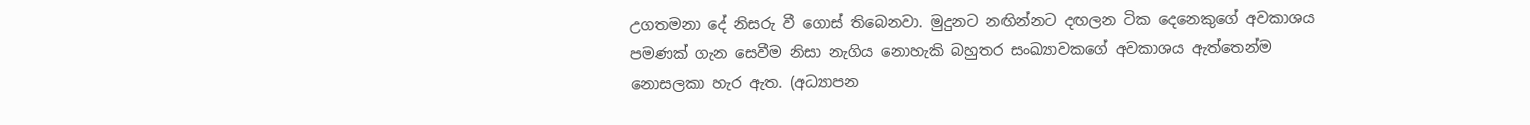උගතමනා දේ නිසරු වී ගොස් තිබෙනවා. මුදුනට නඟින්නට දඟලන ටික දෙනෙකුගේ අවකාශය පමණක් ගැන සෙවීම නිසා නැගිය නොහැකි බහුතර සංඛ්‍යාවකගේ අවකාශය ඇත්තෙන්ම නොසලකා හැර ඇත. (අධ්‍යාපන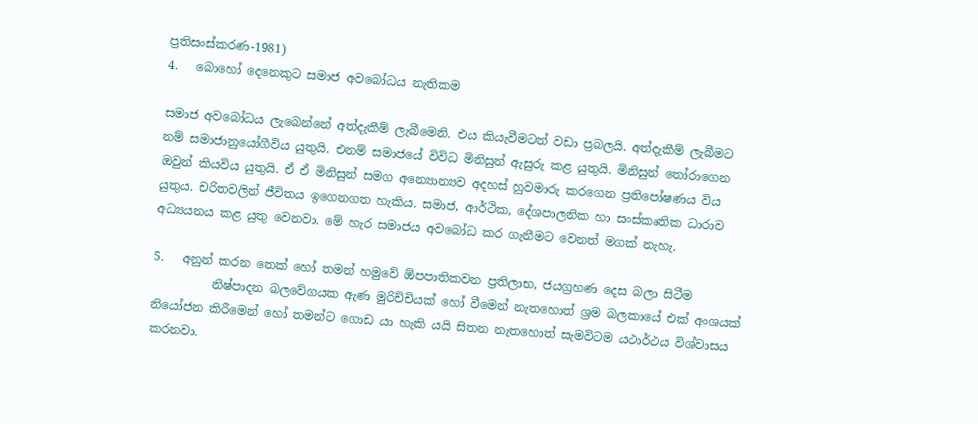ප්‍රතිසංස්කරණ-1981)
4.   බොහෝ දෙනෙකුට සමාජ අවබෝධය නැතිකම

සමාජ අවබෝධය ලැබෙන්නේ අත්දැකීම් ලැබීමෙනි. එය කියැවීමටත් වඩා ප්‍රබලයි. අත්දැකීම් ලැබීමට නම් සමාජානුයෝගීවිය යුතුයි. එනම් සමාජයේ විවිධ මිනිසුන් ඇසුරු කළ යුතුයි. මිනිසුන් තෝරාගෙන ඔවුන් කියවිය යුතුයි. ඒ ඒ මිනිසුන් සමග අන්‍යොන්‍යව අදහස් හුවමාරු කරගෙන ප්‍රතිපෝෂණය විය යුතුය. චරිතවලින් ජීවිතය ඉගෙනගත හැකිය. සමාජ, ආර්ථික, දේශපාලනික හා සංස්කෘතික ධාරාව අධ්‍යයනය කළ යුතු වෙනවා. මේ හැර සමාජය අවබෝධ කර ගැනීමට වෙනත් මගක් නැහැ.

5.   අනුන් කරන තෙක් හෝ තමන් හමුවේ ඕපපාතිකවන ප්‍රතිලාභ, ජයග්‍රහණ දෙස බලා සිටීම
          නිෂ්පාදන බලවේගයක ඇණ මුරිච්චියක් හෝ වීමෙන් නැතහොත් ශ්‍රම බලකායේ එක් අංශයක් නියෝජන කිරීමෙන් හෝ තමන්ට ගොඩ යා හැකි යයි සිතන නැතහොත් සැමවිටම යථාර්ථය විශ්වාසය කරනවා.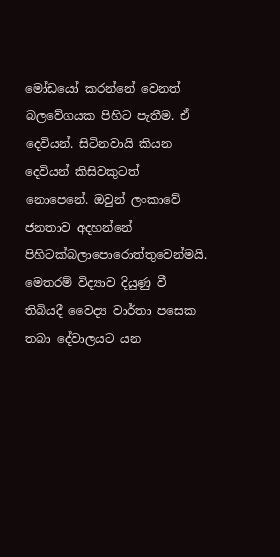මෝඩයෝ කරන්නේ වෙනත් බලවේගයක පිහිට පැතීම. ඒ දෙවියන්. සිටිනවායි කියන දෙවියන් කිසිවකුටත් නොපෙනේ. ඔවුන් ලංකාවේ ජනතාව අදහන්නේ පිහිටක්බලාපොරොත්තුවෙන්මයි. මෙතරම් විද්‍යාව දියුණු වී තිබියදී වෛද්‍ය වාර්තා පසෙක තබා දේවාලයට යන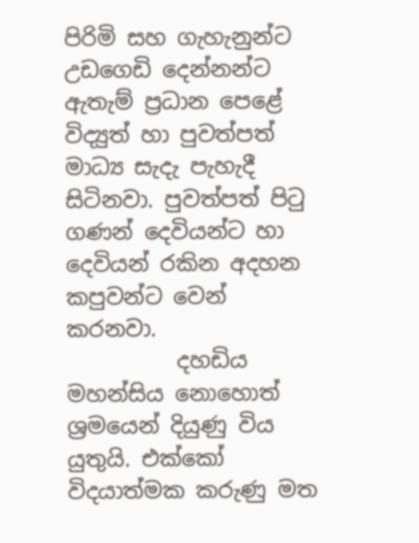පිරිමි සහ ගැහැනුන්ට උඩගෙඩි දෙන්නන්ට ඇතැම් ප්‍රධාන පෙළේ විද්‍යුත් හා පුවත්පත් මාධ්‍ය සැදැ පැහැදී සිටිනවා. පුවත්පත් පිටු ගණන් දෙවියන්ට හා දෙවියන් රකින අදහන කපුවන්ට වෙන් කරනවා.
          දහඩිය මහන්සිය නොහොත් ශ්‍රමයෙන් දියුණු විය යුතුයි. එක්කෝ විදයාත්මක කරුණු මත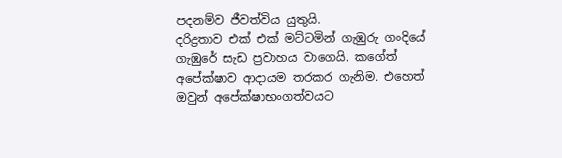පදනම්ව ජීවත්විය යුතුයි.
දරිද්‍රතාව එක් එක් මට්ටමින් ගැඹුරු ගංදියේ ගැඹුරේ සැඩ ප්‍රවාහය වාගෙයි. කගේත් අපේක්ෂාව ආදායම තරකර ගැනිම. එහෙත් ඔවුන් අපේක්ෂාභංගත්වයට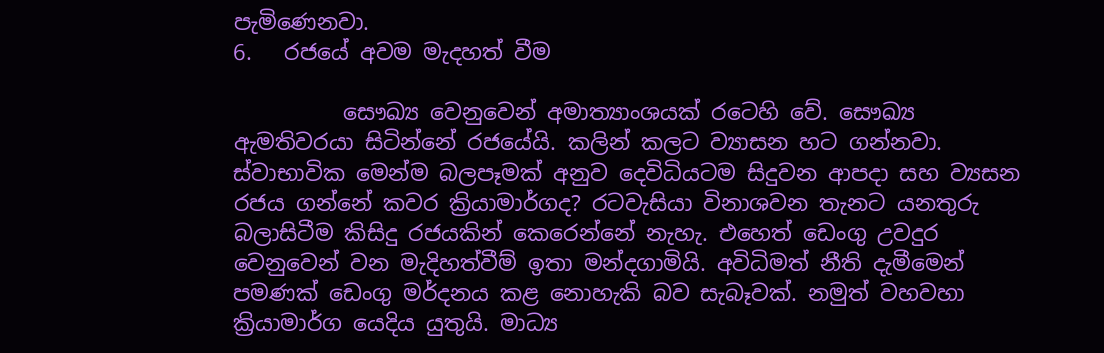පැමිණෙනවා.
6.   රජයේ අවම මැදහත් වීම

          සෞඛ්‍ය වෙනුවෙන් අමාත්‍යාංශයක් රටෙහි වේ. සෞඛ්‍ය ඇමතිවරයා සිටින්නේ රජයේයි. කලින් කලට ව්‍යාසන හට ගන්නවා. ස්වාභාවික මෙන්ම බලපෑමක් අනුව දෙවිධියටම සිදුවන ආපදා සහ ව්‍යසන රජය ගන්නේ කවර ක්‍රියාමාර්ගද? රටවැසියා විනාශවන තැනට යනතුරු බලාසිටීම කිසිදු රජයකින් කෙරෙන්නේ නැහැ. එහෙත් ඩෙංගු උවදුර වෙනුවෙන් වන මැදිහත්වීම් ඉතා මන්දගාමියි. අවිධිමත් නීති දැමීමෙන් පමණක් ඩෙංගු මර්දනය කළ නොහැකි බව සැබෑවක්. නමුත් වහවහා ක්‍රියාමාර්ග යෙදිය යුතුයි. මාධ්‍ය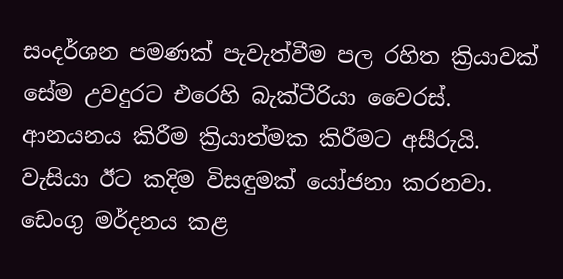සංදර්ශන පමණක් පැවැත්වීම පල රහිත ක්‍රියාවක් සේම උවදුරට එරෙහි බැක්ටීරියා වෛරස්. ආනයනය කිරීම ක්‍රියාත්මක කිරීමට අසීරුයි. වැසියා ඊට කදිම විසඳුමක් යෝජනා කරනවා.
ඩෙංගු මර්දනය කළ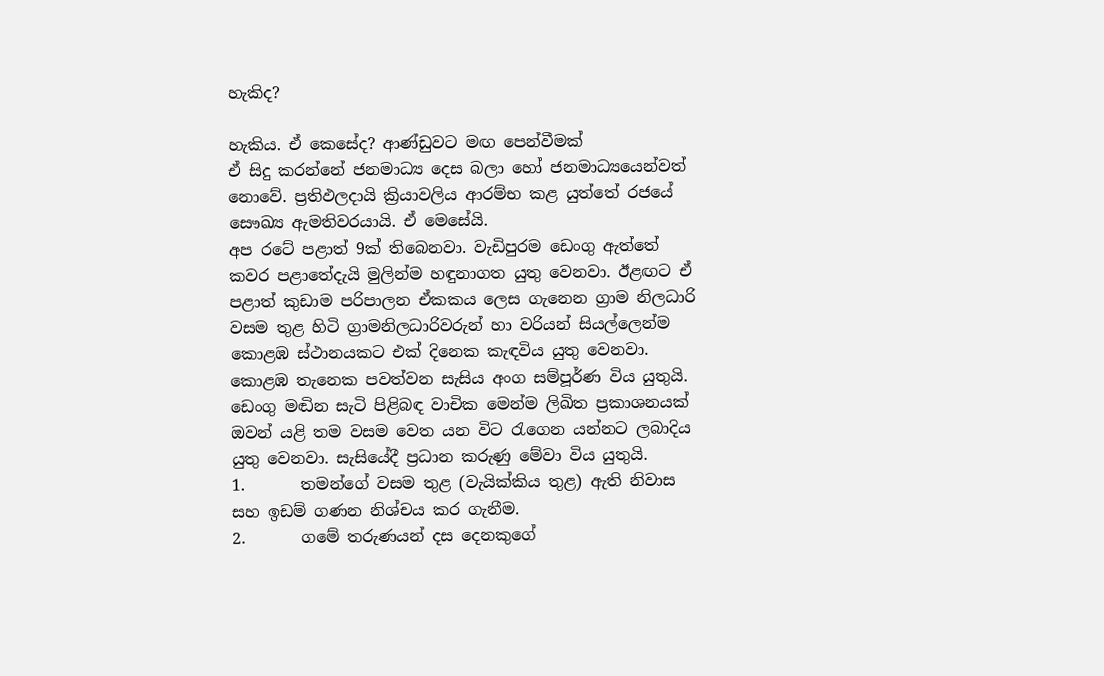හැකිද?

හැකිය. ඒ කෙසේද? ආණ්ඩුවට මඟ පෙන්වීමක්
ඒ සිදු කරන්නේ ජනමාධ්‍ය දෙස බලා හෝ ජනමාධ්‍යයෙන්වත් නොවේ. ප්‍රතිඵලදායි ක්‍රියාවලිය ආරම්භ කළ යුත්තේ රජයේ සෞඛ්‍ය ඇමතිවරයායි. ඒ මෙසේයි.
අප රටේ පළාත් 9ක් තිබෙනවා. වැඩිපුරම ඩෙංගු ඇත්තේ කවර පළාතේදැයි මුලින්ම හඳුනාගත යුතු වෙනවා. ඊළඟට ඒ පළාත් කුඩාම පරිපාලන ඒකකය ලෙස ගැනෙන ග්‍රාම නිලධාරි වසම තුළ හිටි ග්‍රාමනිලධාරිවරුන් හා වරියන් සියල්ලෙන්ම කොළඹ ස්ථානයකට එක් දිනෙක කැඳවිය යුතු වෙනවා. කොළඹ තැනෙක පවත්වන සැසිය අංග සම්පූර්ණ විය යුතුයි. ඩෙංගු මඬින සැටි පිළිබඳ වාචික මෙන්ම ලිඛිත ප්‍රකාශනයක් ඔවන් යළි තම වසම වෙත යන විට රැගෙන යන්නට ලබාදිය යුතු වෙනවා. සැසියේදී ප්‍රධාන කරුණු මේවා විය යුතුයි.
1.       තමන්ගේ වසම තුළ (වැයික්කිය තුළ) ඇති නිවාස සහ ඉඩම් ගණන නිශ්චය කර ගැනීම.
2.       ගමේ තරුණයන් දස දෙනකුගේ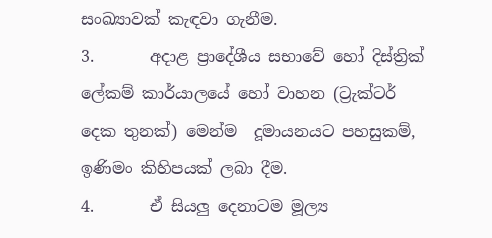සංඛ්‍යාවක් කැඳවා ගැනීම.
3.       අදාළ ප්‍රාදේශීය සභාවේ හෝ දිස්ත්‍රික් ලේකම් කාර්යාලයේ හෝ වාහන (ට්‍රැක්ටර් දෙක තුනක්) මෙන්ම  දූමායනයට පහසුකම්, ඉණිමං කිහිපයක් ලබා දීම.
4.       ඒ සියලු දෙනාටම මූල්‍ය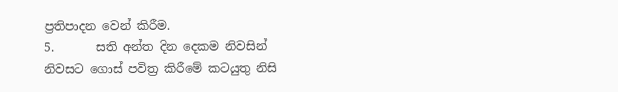ප්‍රතිපාදන වෙන් කිරීම.
5.       සති අන්ත දින දෙකම නිවසින් නිවසට ගොස් පවිත්‍ර කිරීමේ කටයුතු නිසි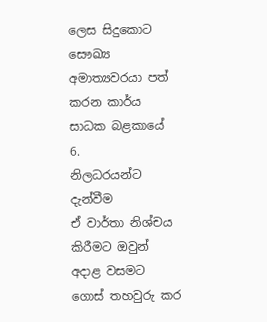ලෙස සිදුකොට සෞඛ්‍ය අමාත්‍යවරයා පත් කරන කාර්ය සාධක බළකායේ
6.       නිලධරයන්ට දැන්වීම
ඒ වාර්තා නිශ්චය කිරීමට ඔවුන් අදාළ වසමට ගොස් තහවුරු කර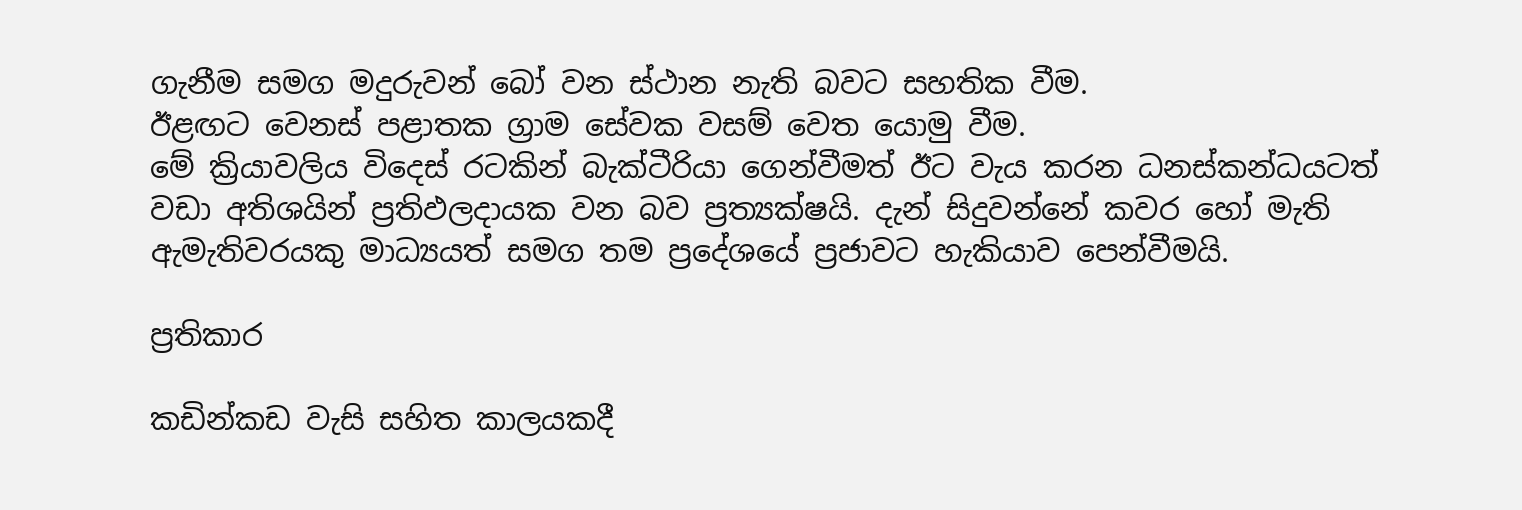ගැනීම සමග මදුරුවන් බෝ වන ස්ථාන නැති බවට සහතික වීම.
ඊළඟට වෙනස් පළාතක ග්‍රාම සේවක වසම් වෙත යොමු වීම.
මේ ක්‍රියාවලිය විදෙස් රටකින් බැක්ටීරියා ගෙන්වීමත් ඊට වැය කරන ධනස්කන්ධයටත් වඩා අතිශයින් ප්‍රතිඵලදායක වන බව ප්‍රත්‍යක්ෂයි. දැන් සිදුවන්නේ කවර හෝ මැති ඇමැතිවරයකු මාධ්‍යයත් සමග තම ප්‍රදේශයේ ප්‍රජාවට හැකියාව පෙන්වීමයි.

ප්‍රතිකාර

කඩින්කඩ වැසි සහිත කාලයකදී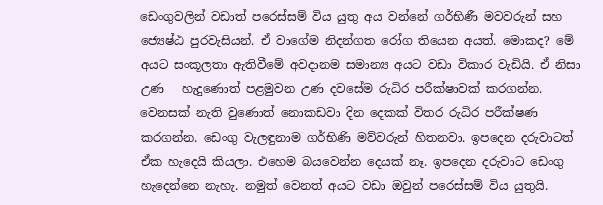ඩෙංගුවලින් වඩාත් පරෙස්සම් විය යුතු අය වන්නේ ගර්භිණී මවවරුන් සහ ජ්‍යෙෂ්ඨ පුරවැසියන්. ඒ වාගේම නිදන්ගත රෝග තියෙන අයත්. මොකද? මේ අයට සංකූලතා ඇතිවීමේ අවදානම සමාන්‍ය අයට වඩා විකාර වැඩියි. ඒ නිසා උණ   හැදුණොත් පළමුවන උණ දවසේම රුධිර පරීක්ෂාවක් කරගන්න. වෙනසක් නැති වුණොත් නොකඩවා දින දෙකක් විතර රුධිර පරීක්ෂණ කරගන්න. ඩෙංගු වැලඳුනාම ගර්භිණි මව්වරුන් හිතනවා. ඉපදෙන දරුවාටත් ඒක හැදෙයි කියලා. එහෙම බයවෙන්න දෙයක් නෑ. ඉපදෙන දරුවාට ඩෙංගු හැදෙන්නෙ නැහැ. නමුත් වෙනත් අයට වඩා ඔවුන් පරෙස්සම් විය යුතුයි.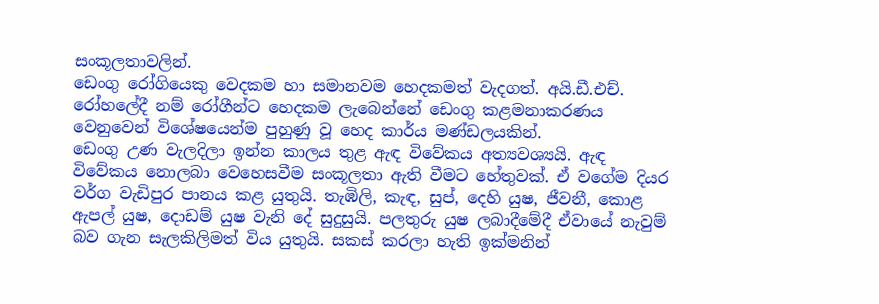සංකූලතාවලින්.
ඩෙංගු රෝගියෙකු වෙදකම හා සමානවම හෙදකමත් වැදගත්. අයි.ඩී.එච්. රෝහලේදී නම් රෝගීන්ට හෙදකම ලැබෙන්නේ ඩෙංගු කළමනාකරණය වෙනුවෙන් විශේෂයෙන්ම පුහුණු වූ හෙද කාර්ය මණ්ඩලයකින්.
ඩෙංගු උණ වැලදිලා ඉන්න කාලය තුළ ඇඳ විවේකය අත්‍යවශ්‍යයි. ඇඳ විවේකය නොලබා වෙහෙසවීම සංකූලතා ඇති වීමට හේතුවක්. ඒ වගේම දියර වර්ග වැඩිපුර පානය කළ යුතුයි. තැඹිලි, කැඳ, සුප්, දෙහි යුෂ, ජීවනී, කොළ ඇපල් යුෂ, දොඩම් යුෂ වැනි දේ සුදුසුයි. පලතුරු යුෂ ලබාදීමේදී ඒවායේ නැවුම් බව ගැන සැලකිලිමත් විය යුතුයි. සකස් කරලා හැති ඉක්මනින්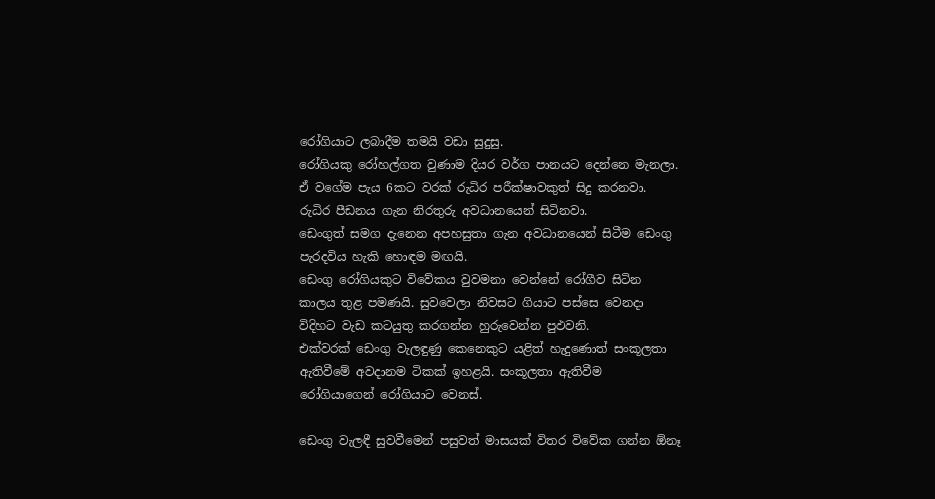රෝගියාට ලබාදීම තමයි වඩා සුදුසු.
රෝගියකු රෝහල්ගත වුණාම දියර වර්ග පානයට දෙන්නෙ මැනලා. ඒ වගේම පැය 6කට වරක් රුධිර පරීක්ෂාවකුත් සිදු කරනවා. රුධිර පීඩනය ගැන නිරතුරු අවධානයෙන් සිටිනවා.
ඩෙංගුත් සමග දැනෙන අපහසුතා ගැන අවධානයෙන් සිටීම ඩෙංගු පැරදවිය හැකි හොඳම මඟයි.
ඩෙංගු රෝගියකුට විවේකය වුවමනා වෙන්නේ රෝගීව සිටින කාලය තුළ පමණයි. සුවවෙලා නිවසට ගියාට පස්සෙ වෙනදා විදිහට වැඩ කටයුතු කරගන්න හුරුවෙන්න පුඵවනි.
එක්වරක් ඩෙංගු වැලඳුණු කෙනෙකුට යළිත් හැදුණොත් සංකූලතා ඇතිවීමේ අවදානම ටිකක් ඉහළයි. සංකූලතා ඇතිවීම රෝගියාගෙන් රෝගියාට වෙනස්.

ඩෙංගු වැලඳී සුවවීමෙන් පසුවත් මාසයක් විතර විවේක ගන්න ඕනෑ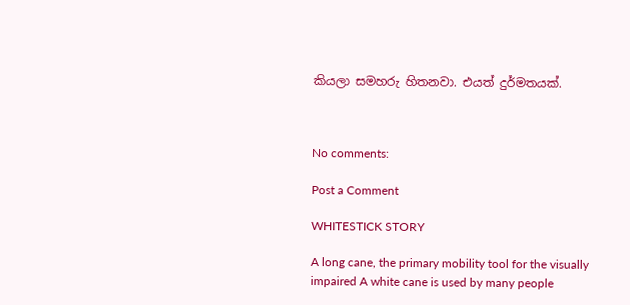කියලා සමහරු හිතනවා. එයත් දුර්මතයක්.



No comments:

Post a Comment

WHITESTICK STORY

A long cane, the primary mobility tool for the visually impaired A white cane is used by many people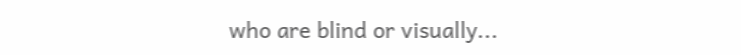who are blind or visually...